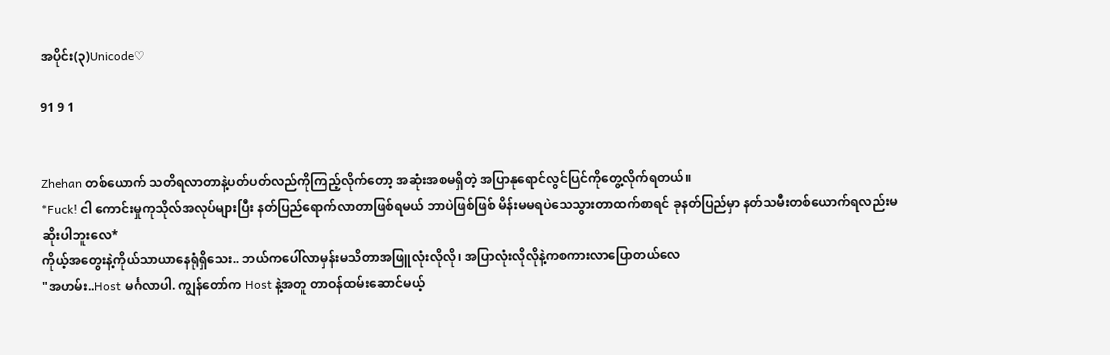အပိုင်း(၃)Unicode♡

91 9 1


Zhehan တစ်ယောက် သတိရလာတာနဲ့ပတ်ပတ်လည်ကိုကြည့်လိုက်တော့ အဆုံးအစမရှိတဲ့ အပြာနုရောင်လွင်ပြင်ကိုတွေ့လိုက်ရတယ်။
*Fuck! ငါ ကောင်းမှုကုသိုလ်အလုပ်များပြီး နတ်ပြည်ရောက်လာတာဖြစ်ရမယ် ဘာပဲဖြစ်ဖြစ် မိန်းမမရပဲသေသွားတာထက်စာရင် ခုနတ်ပြည်မှာ နတ်သမီးတစ်ယောက်ရလည်းမဆိုးပါဘူးလေ*
ကိုယ့်အတွေးနဲ့ကိုယ်သာယာနေရုံရှိ‌သေး.. ဘယ်ကပေါ်လာမှန်းမသိတာအဖြူလုံးလိုလို၊ အပြာလုံးလိုလိုနဲ့ကစကားလာပြောတယ်လေ
"အဟမ်း..Host မင်္ဂလာပါ. ကျွန်‌တော်က Host နဲ့အတူ တာဝန်ထမ်းဆောင်မယ့်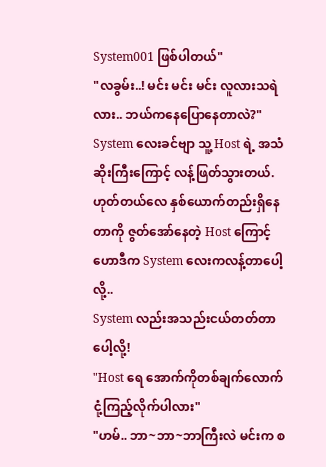System001 ဖြစ်ပါတယ်"
"လခွမ်း..! မင်း မင်း မင်း လူလားသရဲလား.. ဘယ်ကနေပြောနေတာလဲ?"
System လေးခင်ဗျာ သူ့ Host ရဲ့ အသံဆိုးကြီးကြောင့် လန့်ဖြတ်သွားတယ်.
ဟုတ်တယ်လေ နှစ်ယောက်တည်းရှိနေတာကို ဇွတ်အော်နေတဲ့ Host ကြောင့် ဟောဒီက System လေးကလန့်တာပေါ့လို့..
System လည်းအသည်းငယ်တတ်တာပေါ့လို့!
"Host ရေ အောက်ကိုတစ်ချက်လောက်ငုံ့ကြည့်လိုက်ပါလား"
"ဟမ်.. ဘာ~ဘာ~ဘာကြီးလဲ မင်းက စ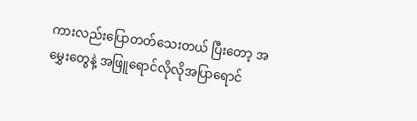ကားလည်းပြောတတ်သေးတယ် ပြီးတော့ အမွှေးတွေနဲ့ အဖြူရောင်လိုလိုအပြာရောင်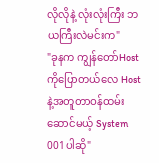လိုလိုနဲ့ လုံးလုံးကြီး ဘယကြီးလဲမင်းက"
"ခုနက ကျွန်တော်Hostကိုပြောတယ်လေ Host နဲ့အတူတာဝန်ထမ်းဆောင်မယ့် System 001ပါဆို"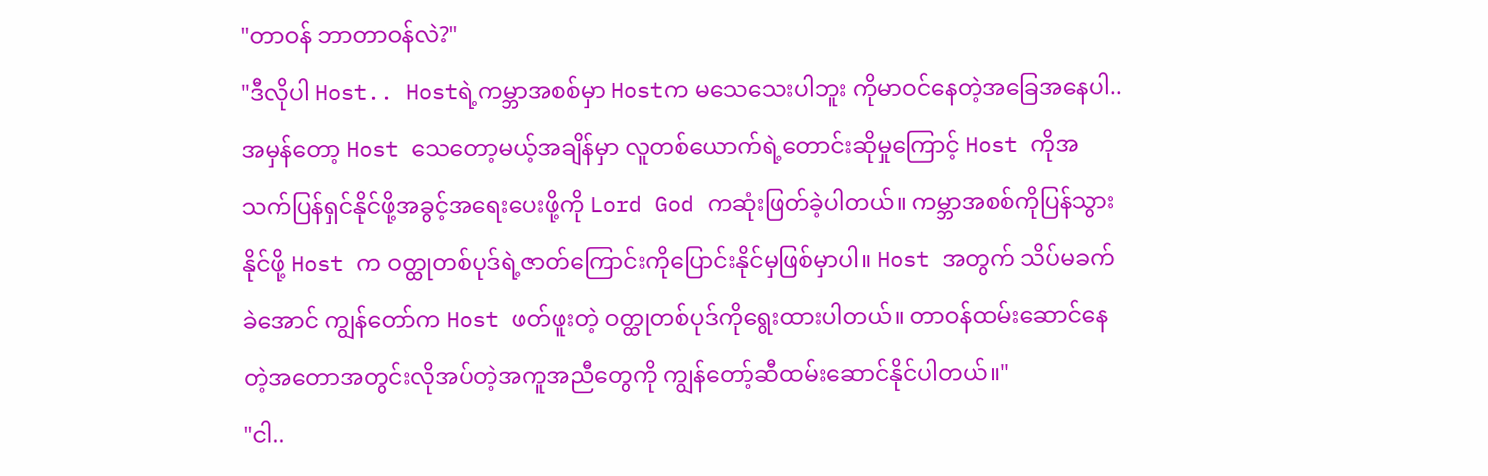"တာဝန် ဘာတာဝန်လဲ?"
"ဒီလိုပါ Host.. Hostရဲ့ကမ္ဘာအစစ်မှာ Hostက မသေသေးပါဘူး ကိုမာဝင်နေတဲ့အခြေအနေပါ.. အမှန်တော့ Host သေတော့မယ့်အချိန်မှာ လူတစ်ယောက်ရဲ့တောင်းဆိုမှုကြောင့် Host ကိုအသက်ပြန်ရှင်နိုင်ဖို့အခွင့်အရေးပေးဖို့ကို Lord God ကဆုံးဖြတ်ခဲ့ပါတယ်။ ကမ္ဘာအစစ်ကိုပြန်သွားနိုင်ဖို့ Host က ဝတ္ထုတစ်ပုဒ်ရဲ့ဇာတ်ကြောင်းကိုပြောင်းနိုင်မှဖြစ်မှာပါ။ Host အတွက် သိပ်မခက်ခဲအောင် ကျွန်တော်က Host ဖတ်ဖူးတဲ့ ဝတ္ထုတစ်ပုဒ်ကိုရွေးထားပါတယ်။ တာဝန်ထမ်းဆောင်နေတဲ့အတောအတွင်းလိုအပ်တဲ့အကူအညီတွေကို ကျွန်တော့်ဆီထမ်းဆောင်နိုင်ပါတယ်။"
"ငါ..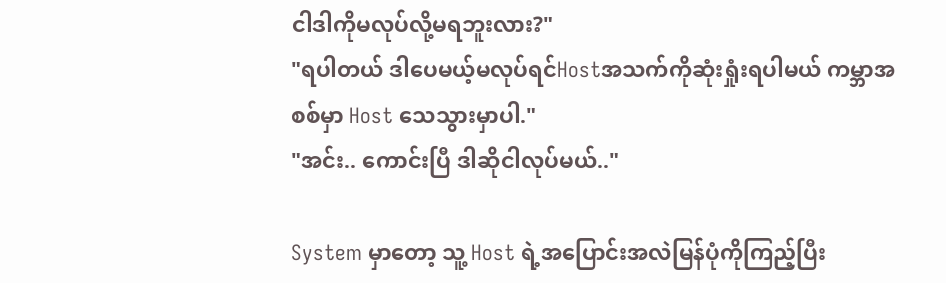ငါဒါကိုမလုပ်လို့မရဘူးလား?"
"ရပါတယ် ဒါပေမယ့်မလုပ်ရင်Hostအသက်ကိုဆုံးရှုံးရပါမယ် ကမ္ဘာအစစ်မှာ Host သေသွားမှာပါ."
"အင်း.. ကောင်းပြီ ဒါဆိုငါလုပ်မယ်.."

System မှာတော့ သူ့ Host ရဲ့အပြောင်းအလဲမြန်ပုံကိုကြည့်ပြီး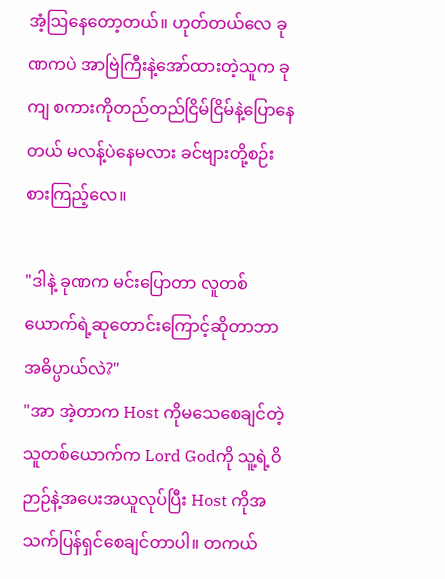အံ့ဩနေတော့တယ်။ ဟုတ်တယ်လေ ခုဏကပဲ အာဗြဲကြီးနဲ့အော်ထားတဲ့သူက ခုကျ စကားကိုတည်တည်ငြိမ်ငြိမ်နဲ့ပြောနေတယ် မလန့်ပဲနေမလား ခင်ဗျားတို့စဉ်းစားကြည့်လေ။

"ဒါနဲ့ ခုဏက မင်းပြောတာ လူတစ်ယောက်ရဲ့ဆုတောင်းကြောင့်ဆိုတာဘာအဓိပ္ပာယ်လဲ?"
"အာ အဲ့တာက Host ကိုမသေစေချင်တဲ့သူတစ်ယောက်က Lord Godကို သူ့ရဲ့ဝိဉာဉ်နဲ့အပေးအယူလုပ်ပြီး Host ကိုအသက်ပြန်ရှင်စေချင်တာပါ။ တကယ်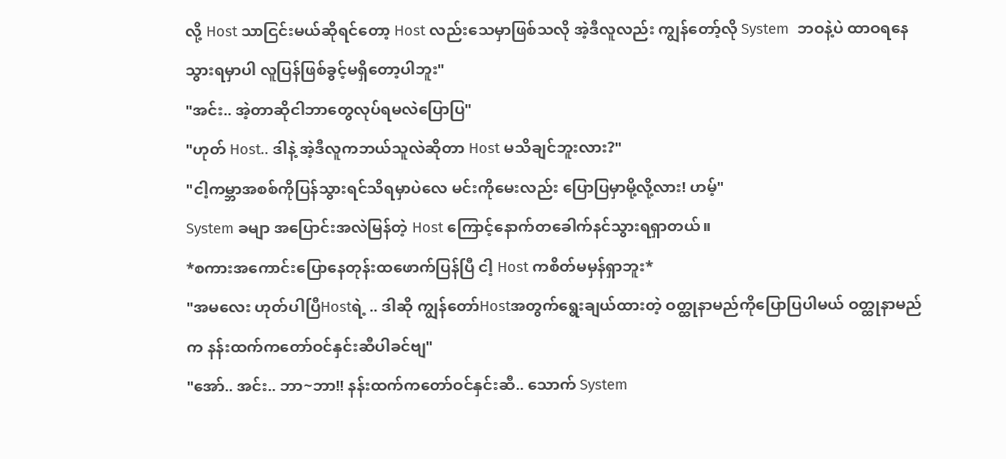လို့ Host သာငြင်းမယ်ဆိုရင်တော့ Host လည်းသေမှာဖြစ်သလို အဲ့ဒီလူလည်း ကျွန်တော့်လို System  ဘဝနဲ့ပဲ ထာဝရနေသွားရမှာပါ လူပြန်ဖြစ်ခွင့်မရှိတော့ပါဘူး"
"အင်း.. အဲ့တာဆိုငါဘာတွေလုပ်ရမလဲပြောပြ"
"ဟုတ် Host.. ဒါနဲ့ အဲ့ဒီလူကဘယ်သူလဲဆိုတာ Host မသိချင်ဘူးလား?"
"ငါ့ကမ္ဘာအစစ်ကိုပြန်သွားရင်သိရမှာပဲလေ မင်းကိုမေးလည်း ပြောပြမှာမို့လို့လား! ဟမ့်"
System ခမျာ အပြောင်းအလဲမြန်တဲ့ Host ကြောင့်နောက်တခေါက်နင်သွားရရှာတယ်။
*စကားအကောင်းပြောနေတုန်းထဖောက်ပြန်ပြီ ငါ့ Host ကစိတ်မမှန်ရှာဘူး*
"အမလေး ဟုတ်ပါပြီHostရဲ့ .. ဒါဆို ကျွန်တော်Hostအတွက်ရွေးချယ်ထားတဲ့ ဝတ္ထုနာမည်ကိုပြောပြပါမယ် ဝတ္ထုနာမည်က နန်းထက်ကတော်ဝင်နှင်းဆီပါခင်ဗျ"
"အော်.. အင်း.. ဘာ~ဘာ!! နန်းထက်ကတော်ဝင်နှင်းဆီ.. သောက် System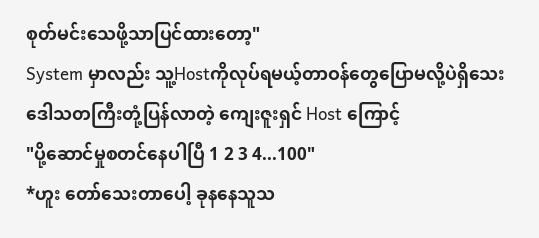စုတ်မင်းသေဖို့သာပြင်ထားတော့"
System မှာလည်း သူ့Hostကိုလုပ်ရမယ့်တာဝန်တွေပြောမလို့ပဲရှိသေး ဒေါသတကြီးတုံ့ပြန်လာတဲ့ ကျေးဇူးရှင် Host ကြောင့်
"ပို့ဆောင်မှုစတင်နေပါပြီ 1 2 3 4...100"
*ဟူး တော်သေးတာပေါ့ ခုနနေသူသ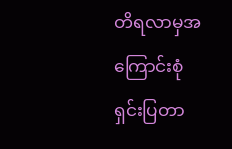တိရလာမှအကြောင်းစုံရှင်းပြတာ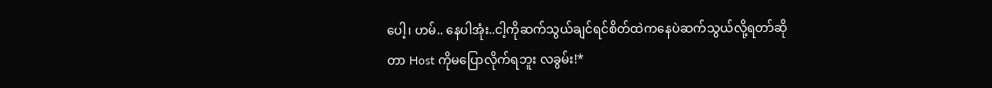ပေါ့၊ ဟမ်.. နေပါအုံး..ငါ့ကိုဆက်သွယ်ချင်ရင်စိတ်ထဲကနေပဲဆက်သွယ်လို့ရတာ်ဆိုတာ Host ကိုမပြောလိုက်ရဘူး လခွမ်း!*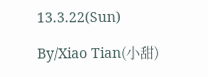13.3.22(Sun)

By/Xiao Tian(小甜)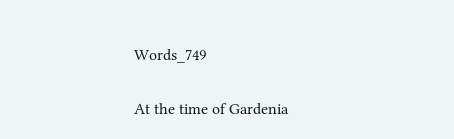Words_749

At the time of Gardenia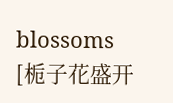blossoms [栀子花盛开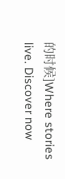的时候]Where stories live. Discover now